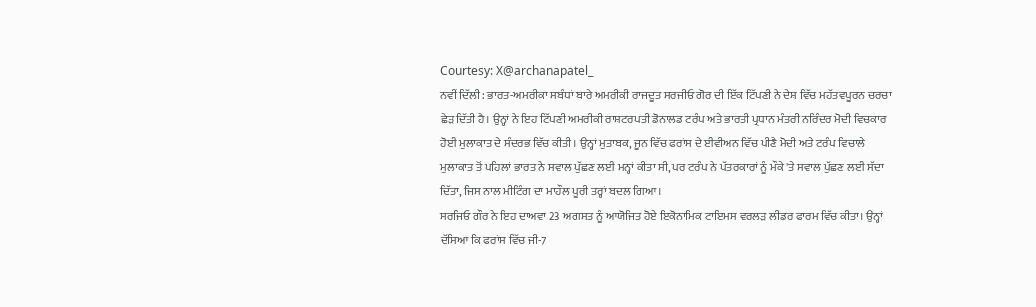Courtesy: X@archanapatel_
ਨਵੀਂ ਦਿੱਲੀ: ਭਾਰਤ-ਅਮਰੀਕਾ ਸਬੰਧਾਂ ਬਾਰੇ ਅਮਰੀਕੀ ਰਾਜਦੂਤ ਸਰਜੀਓ ਗੋਰ ਦੀ ਇੱਕ ਟਿੱਪਣੀ ਨੇ ਦੇਸ਼ ਵਿੱਚ ਮਹੱਤਵਪੂਰਨ ਚਰਚਾ ਛੇੜ ਦਿੱਤੀ ਹੈ। ਉਨ੍ਹਾਂ ਨੇ ਇਹ ਟਿੱਪਣੀ ਅਮਰੀਕੀ ਰਾਸ਼ਟਰਪਤੀ ਡੋਨਾਲਡ ਟਰੰਪ ਅਤੇ ਭਾਰਤੀ ਪ੍ਰਧਾਨ ਮੰਤਰੀ ਨਰਿੰਦਰ ਮੋਦੀ ਵਿਚਕਾਰ ਹੋਈ ਮੁਲਾਕਾਤ ਦੇ ਸੰਦਰਭ ਵਿੱਚ ਕੀਤੀ। ਉਨ੍ਹਾਂ ਮੁਤਾਬਕ, ਜੂਨ ਵਿੱਚ ਫਰਾਂਸ ਦੇ ਈਵੀਅਨ ਵਿੱਚ ਪੀਣੈ ਮੋਦੀ ਅਤੇ ਟਰੰਪ ਵਿਚਾਲੇ ਮੁਲਾਕਾਤ ਤੋਂ ਪਹਿਲਾਂ ਭਾਰਤ ਨੇ ਸਵਾਲ ਪੁੱਛਣ ਲਈ ਮਨ੍ਹਾਂ ਕੀਤਾ ਸੀ, ਪਰ ਟਰੰਪ ਨੇ ਪੱਤਰਕਾਰਾਂ ਨੂੰ ਮੌਕੇ 'ਤੇ ਸਵਾਲ ਪੁੱਛਣ ਲਈ ਸੱਦਾ ਦਿੱਤਾ, ਜਿਸ ਨਾਲ ਮੀਟਿੰਗ ਦਾ ਮਾਹੌਲ ਪੂਰੀ ਤਰ੍ਹਾਂ ਬਦਲ ਗਿਆ।
ਸਰਜਿਓ ਗੌਰ ਨੇ ਇਹ ਦਾਅਵਾ 23 ਅਗਸਤ ਨੂੰ ਆਯੋਜਿਤ ਹੋਏ ਇਕੋਨਾਮਿਕ ਟਾਇਮਸ ਵਰਲਡ਼ ਲੀਡਰ ਫਾਰਮ ਵਿੱਚ ਕੀਤਾ। ਉਨ੍ਹਾਂ ਦੱਸਿਆ ਕਿ ਫਰਾਂਸ ਵਿੱਚ ਜੀ-7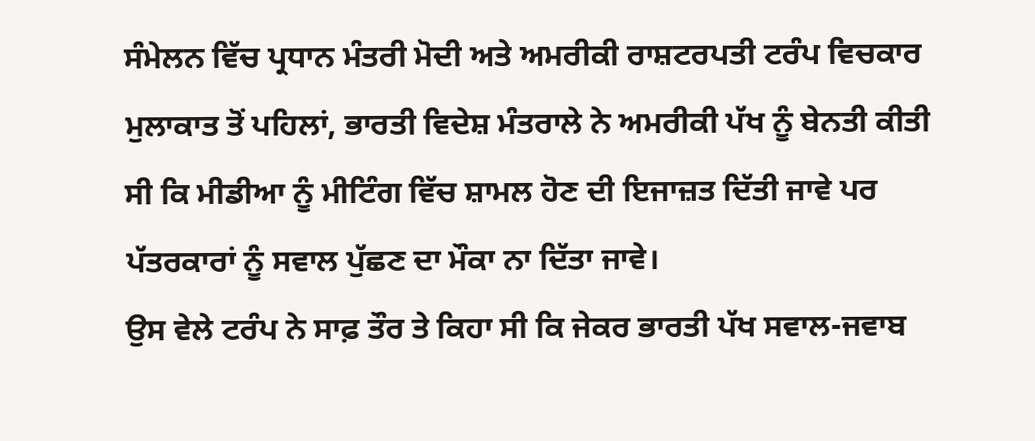ਸੰਮੇਲਨ ਵਿੱਚ ਪ੍ਰਧਾਨ ਮੰਤਰੀ ਮੋਦੀ ਅਤੇ ਅਮਰੀਕੀ ਰਾਸ਼ਟਰਪਤੀ ਟਰੰਪ ਵਿਚਕਾਰ ਮੁਲਾਕਾਤ ਤੋਂ ਪਹਿਲਾਂ, ਭਾਰਤੀ ਵਿਦੇਸ਼ ਮੰਤਰਾਲੇ ਨੇ ਅਮਰੀਕੀ ਪੱਖ ਨੂੰ ਬੇਨਤੀ ਕੀਤੀ ਸੀ ਕਿ ਮੀਡੀਆ ਨੂੰ ਮੀਟਿੰਗ ਵਿੱਚ ਸ਼ਾਮਲ ਹੋਣ ਦੀ ਇਜਾਜ਼ਤ ਦਿੱਤੀ ਜਾਵੇ ਪਰ ਪੱਤਰਕਾਰਾਂ ਨੂੰ ਸਵਾਲ ਪੁੱਛਣ ਦਾ ਮੌਕਾ ਨਾ ਦਿੱਤਾ ਜਾਵੇ।
ਉਸ ਵੇਲੇ ਟਰੰਪ ਨੇ ਸਾਫ਼ ਤੌਰ ਤੇ ਕਿਹਾ ਸੀ ਕਿ ਜੇਕਰ ਭਾਰਤੀ ਪੱਖ ਸਵਾਲ-ਜਵਾਬ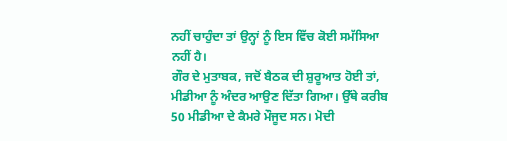ਨਹੀਂ ਚਾਹੁੰਦਾ ਤਾਂ ਉਨ੍ਹਾਂ ਨੂੰ ਇਸ ਵਿੱਚ ਕੋਈ ਸਮੱਸਿਆ ਨਹੀਂ ਹੈ।
ਗੌਰ ਦੇ ਮੁਤਾਬਕ, ਜਦੋਂ ਬੈਠਕ ਦੀ ਸ਼ੁਰੂਆਤ ਹੋਈ ਤਾਂ, ਮੀਡੀਆ ਨੂੰ ਅੰਦਰ ਆਉਣ ਦਿੱਤਾ ਗਿਆ। ਉੱਥੇ ਕਰੀਬ 50 ਮੀਡੀਆ ਦੇ ਕੈਮਰੇ ਮੌਜੂਦ ਸਨ। ਮੋਦੀ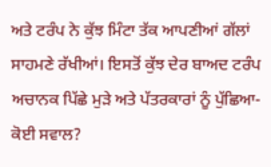ਅਤੇ ਟਰੰਪ ਨੇ ਕੁੱਝ ਮਿੰਟਾ ਤੱਕ ਆਪਣੀਆਂ ਗੱਲਾਂ ਸਾਹਮਣੇ ਰੱਖੀਆਂ। ਇਸਤੋਂ ਕੁੱਝ ਦੇਰ ਬਾਅਦ ਟਰੰਪ ਅਚਾਨਕ ਪਿੱਛੇ ਮੁੜੇ ਅਤੇ ਪੱਤਰਕਾਰਾਂ ਨੂੰ ਪੁੱਛਿਆ- ਕੋਈ ਸਵਾਲ?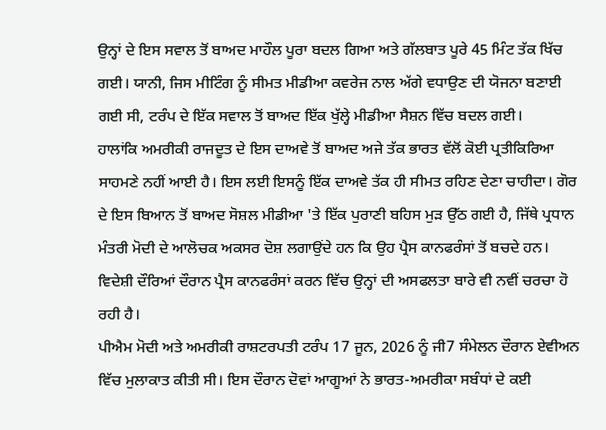ਉਨ੍ਹਾਂ ਦੇ ਇਸ ਸਵਾਲ ਤੋਂ ਬਾਅਦ ਮਾਹੌਲ ਪੂਰਾ ਬਦਲ ਗਿਆ ਅਤੇ ਗੱਲਬਾਤ ਪੂਰੇ 45 ਮਿੰਟ ਤੱਕ ਖਿੱਚ ਗਈ। ਯਾਨੀ, ਜਿਸ ਮੀਟਿੰਗ ਨੂੰ ਸੀਮਤ ਮੀਡੀਆ ਕਵਰੇਜ ਨਾਲ ਅੱਗੇ ਵਧਾਉਣ ਦੀ ਯੋਜਨਾ ਬਣਾਈ ਗਈ ਸੀ, ਟਰੰਪ ਦੇ ਇੱਕ ਸਵਾਲ ਤੋਂ ਬਾਅਦ ਇੱਕ ਖੁੱਲ੍ਹੇ ਮੀਡੀਆ ਸੈਸ਼ਨ ਵਿੱਚ ਬਦਲ ਗਈ।
ਹਾਲਾਂਕਿ ਅਮਰੀਕੀ ਰਾਜਦੂਤ ਦੇ ਇਸ ਦਾਅਵੇ ਤੋਂ ਬਾਅਦ ਅਜੇ ਤੱਕ ਭਾਰਤ ਵੱਲੋਂ ਕੋਈ ਪ੍ਰਤੀਕਿਰਿਆ ਸਾਹਮਣੇ ਨਹੀਂ ਆਈ ਹੈ। ਇਸ ਲਈ ਇਸਨੂੰ ਇੱਕ ਦਾਅਵੇ ਤੱਕ ਹੀ ਸੀਮਤ ਰਹਿਣ ਦੇਣਾ ਚਾਹੀਦਾ। ਗੋਰ ਦੇ ਇਸ ਬਿਆਨ ਤੋਂ ਬਾਅਦ ਸੋਸ਼ਲ ਮੀਡੀਆ 'ਤੇ ਇੱਕ ਪੁਰਾਣੀ ਬਹਿਸ ਮੁੜ ਉੱਠ ਗਈ ਹੈ, ਜਿੱਥੇ ਪ੍ਰਧਾਨ ਮੰਤਰੀ ਮੋਦੀ ਦੇ ਆਲੋਚਕ ਅਕਸਰ ਦੋਸ਼ ਲਗਾਉਂਦੇ ਹਨ ਕਿ ਉਹ ਪ੍ਰੈਸ ਕਾਨਫਰੰਸਾਂ ਤੋਂ ਬਚਦੇ ਹਨ। ਵਿਦੇਸ਼ੀ ਦੌਰਿਆਂ ਦੌਰਾਨ ਪ੍ਰੈਸ ਕਾਨਫਰੰਸਾਂ ਕਰਨ ਵਿੱਚ ਉਨ੍ਹਾਂ ਦੀ ਅਸਫਲਤਾ ਬਾਰੇ ਵੀ ਨਵੀਂ ਚਰਚਾ ਹੋ ਰਹੀ ਹੈ।
ਪੀਐਮ ਮੋਦੀ ਅਤੇ ਅਮਰੀਕੀ ਰਾਸ਼ਟਰਪਤੀ ਟਰੰਪ 17 ਜੂਨ, 2026 ਨੂੰ ਜੀ7 ਸੰਮੇਲਨ ਦੌਰਾਨ ਏਵੀਅਨ ਵਿੱਚ ਮੁਲਾਕਾਤ ਕੀਤੀ ਸੀ। ਇਸ ਦੌਰਾਨ ਦੋਵਾਂ ਆਗੂਆਂ ਨੇ ਭਾਰਤ-ਅਮਰੀਕਾ ਸਬੰਧਾਂ ਦੇ ਕਈ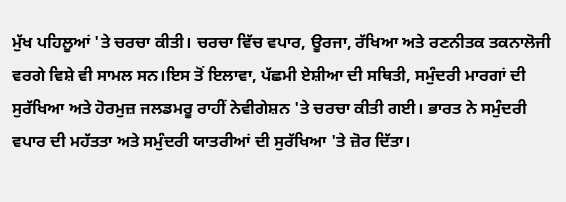ਮੁੱਖ ਪਹਿਲੂਆਂ 'ਤੇ ਚਰਚਾ ਕੀਤੀ। ਚਰਚਾ ਵਿੱਚ ਵਪਾਰ, ਊਰਜਾ, ਰੱਖਿਆ ਅਤੇ ਰਣਨੀਤਕ ਤਕਨਾਲੋਜੀ ਵਰਗੇ ਵਿਸ਼ੇ ਵੀ ਸਾਮਲ ਸਨ।ਇਸ ਤੋਂ ਇਲਾਵਾ, ਪੱਛਮੀ ਏਸ਼ੀਆ ਦੀ ਸਥਿਤੀ, ਸਮੁੰਦਰੀ ਮਾਰਗਾਂ ਦੀ ਸੁਰੱਖਿਆ ਅਤੇ ਹੋਰਮੁਜ਼ ਜਲਡਮਰੂ ਰਾਹੀਂ ਨੇਵੀਗੇਸ਼ਨ 'ਤੇ ਚਰਚਾ ਕੀਤੀ ਗਈ। ਭਾਰਤ ਨੇ ਸਮੁੰਦਰੀ ਵਪਾਰ ਦੀ ਮਹੱਤਤਾ ਅਤੇ ਸਮੁੰਦਰੀ ਯਾਤਰੀਆਂ ਦੀ ਸੁਰੱਖਿਆ 'ਤੇ ਜ਼ੋਰ ਦਿੱਤਾ।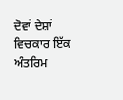ਦੋਵਾਂ ਦੇਸ਼ਾਂ ਵਿਚਕਾਰ ਇੱਕ ਅੰਤਰਿਮ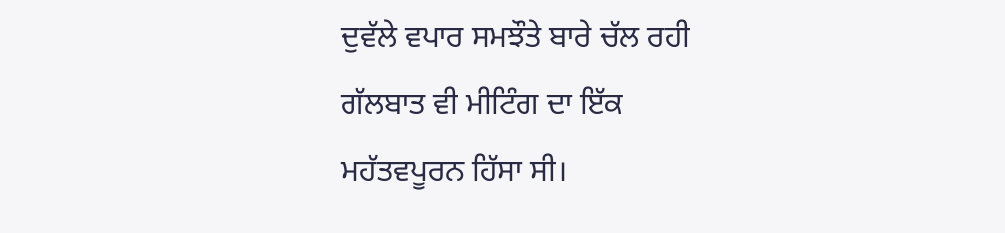ਦੁਵੱਲੇ ਵਪਾਰ ਸਮਝੌਤੇ ਬਾਰੇ ਚੱਲ ਰਹੀ ਗੱਲਬਾਤ ਵੀ ਮੀਟਿੰਗ ਦਾ ਇੱਕ ਮਹੱਤਵਪੂਰਨ ਹਿੱਸਾ ਸੀ।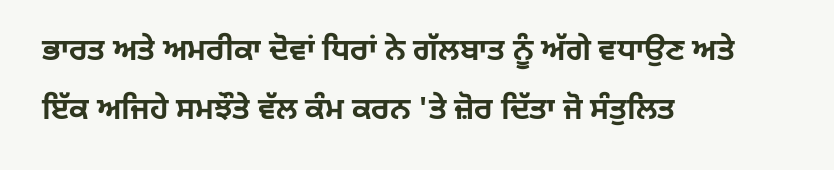ਭਾਰਤ ਅਤੇ ਅਮਰੀਕਾ ਦੋਵਾਂ ਧਿਰਾਂ ਨੇ ਗੱਲਬਾਤ ਨੂੰ ਅੱਗੇ ਵਧਾਉਣ ਅਤੇ ਇੱਕ ਅਜਿਹੇ ਸਮਝੌਤੇ ਵੱਲ ਕੰਮ ਕਰਨ 'ਤੇ ਜ਼ੋਰ ਦਿੱਤਾ ਜੋ ਸੰਤੁਲਿਤ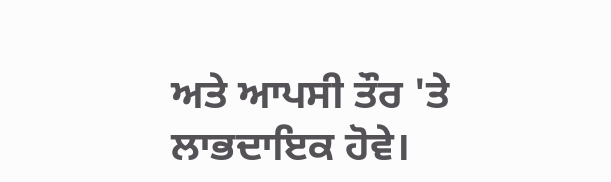ਅਤੇ ਆਪਸੀ ਤੌਰ 'ਤੇ ਲਾਭਦਾਇਕ ਹੋਵੇ।